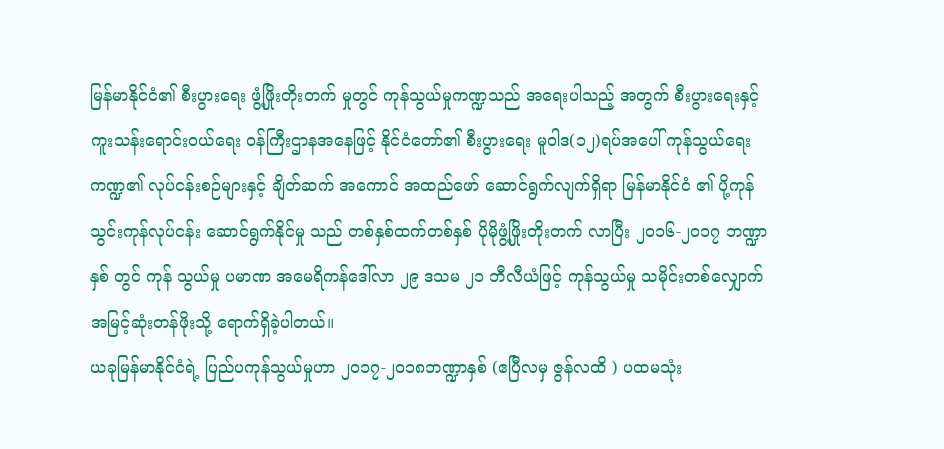မြန်မာနိုင်ငံ၏ စီးပွားရေး ဖွံ့ဖြိုးတိုးတက် မှုတွင် ကုန်သွယ်မှုကဏ္ဍသည် အရေးပါသည့် အတွက် စီးပွားရေးနှင့် ကူးသန်းရောင်းဝယ်ရေး ဝန်ကြီးဌာနအနေဖြင့် နိုင်ငံတော်၏ စီးပွားရေး မူဝါဒ(၁၂)ရပ်အပေါ် ကုန်သွယ်ရေး ကဏ္ဍ၏ လုပ်ငန်းစဉ်များနှင့် ချိတ်ဆက် အကောင် အထည်ဖော် ဆောင်ရွက်လျက်ရှိရာ မြန်မာနိုင်ငံ ၏ ပို့ကုန်သွင်းကုန်လုပ်ငန်း ဆောင်ရွက်နိုင်မှု သည် တစ်နှစ်ထက်တစ်နှစ် ပိုမိုဖွံ့ဖြိုးတိုးတက် လာပြီး ၂၀၁၆-၂၀၁၇ ဘဏ္ဍာနှစ် တွင် ကုန် သွယ်မှု ပမာဏ အမေရိကန်ဒေါ်လာ ၂၉ ဒသမ ၂၁ ဘီလီယံဖြင့် ကုန်သွယ်မှု သမိုင်းတစ်လျှောက် အမြင့်ဆုံးတန်ဖိုးသို့ ရောက်ရှိခဲ့ပါတယ်။
ယခုမြန်မာနိုင်ငံရဲ့ ပြည်ပကုန်သွယ်မှုဟာ ၂၀၁၇-၂၀၁၈ဘဏ္ဍာနှစ် (ဧပြီလမှ ဇွန်လထိ ) ပထမသုံး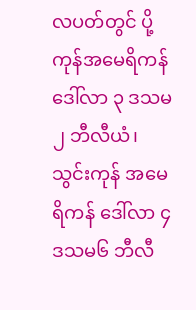လပတ်တွင် ပို့ကုန်အမေရိကန်ဒေါ်လာ ၃ ဒသမ၂ ဘီလီယံ၊ သွင်းကုန် အမေရိကန် ဒေါ်လာ ၄ ဒသမ၆ ဘီလီ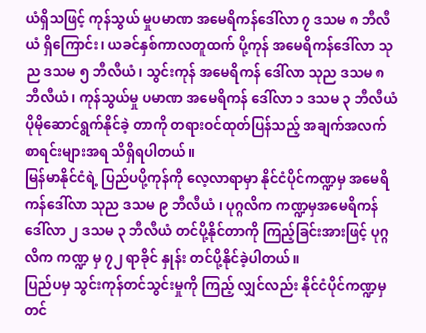ယံရှိသဖြင့် ကုန်သွယ် မှုပမာဏ အမေရိကန်ဒေါ်လာ ၇ ဒသမ ၈ ဘီလီယံ ရှိကြောင်း၊ ယခင်နှစ်ကာလတူထက် ပို့ကုန် အမေရိကန်ဒေါ်လာ သုည ဒသမ ၅ ဘီလီယံ၊ သွင်းကုန် အမေရိကန် ဒေါ်လာ သုည ဒသမ ၈ ဘီလီယံ၊ ကုန်သွယ်မှု ပမာဏ အမေရိကန် ဒေါ်လာ ၁ ဒသမ ၃ ဘီလီယံ ပိုမိုဆောင်ရွက်နိုင်ခဲ့ တာကို တရားဝင်ထုတ်ပြန်သည့် အချက်အလက် စာရင်းများအရ သိရှိရပါတယ်။
မြန်မာနိုင်ငံရဲ့ ပြည်ပပို့ကုန်ကို လေ့လာရာမှာ နိုင်ငံပိုင်ကဏ္ဍမှ အမေရိကန်ဒေါ်လာ သုည ဒသမ ၉ ဘီလီယံ ၊ ပုဂ္ဂလိက ကဏ္ဍမှအမေရိကန် ဒေါ်လာ ၂ ဒသမ ၃ ဘီလီယံ တင်ပို့နိုင်တာကို ကြည့်ခြင်းအားဖြင့် ပုဂ္ဂလိက ကဏ္ဍ မှ ၇၂ ရာခိုင် နှုန်း တင်ပို့နိုင်ခဲ့ပါတယ်။
ပြည်ပမှ သွင်းကုန်တင်သွင်းမှုကို ကြည့် လျှင်လည်း နိုင်ငံပိုင်ကဏ္ဍမှ တင်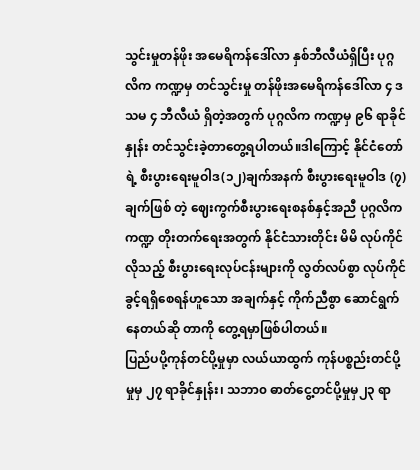သွင်းမှုတန်ဖိုး အမေရိကန်ဒေါ်လာ နှစ်ဘီလီယံရှိပြီး ပုဂ္ဂလိက ကဏ္ဍမှ တင်သွင်းမှု တန်ဖိုးအမေရိကန်ဒေါ်လာ ၄ ဒသမ ၄ ဘီလီယံ ရှိတဲ့အတွက် ပုဂ္ဂလိက ကဏ္ဍမှ ၉၆ ရာခိုင်နှုန်း တင်သွင်းခဲ့တာတွေ့ရပါတယ်။ဒါကြောင့် နိုင်ငံတော်ရဲ့ စီးပွားရေးမူဝါဒ(၁၂)ချက်အနက် စီးပွားရေးမူဝါဒ (၇) ချက်ဖြစ် တဲ့ ဈေးကွက်စီးပွားရေးစနစ်နှင့်အညီ ပုဂ္ဂလိက ကဏ္ဍ တိုးတက်ရေးအတွက် နိုင်ငံသားတိုင်း မိမိ လုပ်ကိုင်လိုသည့် စီးပွားရေးလုပ်ငန်းများကို လွတ်လပ်စွာ လုပ်ကိုင်ခွင့်ရရှိစေရန်ဟူသော အချက်နှင့် ကိုက်ညီစွာ ဆောင်ရွက်နေတယ်ဆို တာကို တွေ့ရမှာဖြစ်ပါတယ်။
ပြည်ပပို့ကုန်တင်ပို့မှုမှာ လယ်ယာထွက် ကုန်ပစ္စည်းတင်ပို့မှုမှ ၂၇ ရာခိုင်နှုန်း၊ သဘာ၀ ဓာတ်ငွေ့တင်ပို့မှုမှ၂၃ ရာ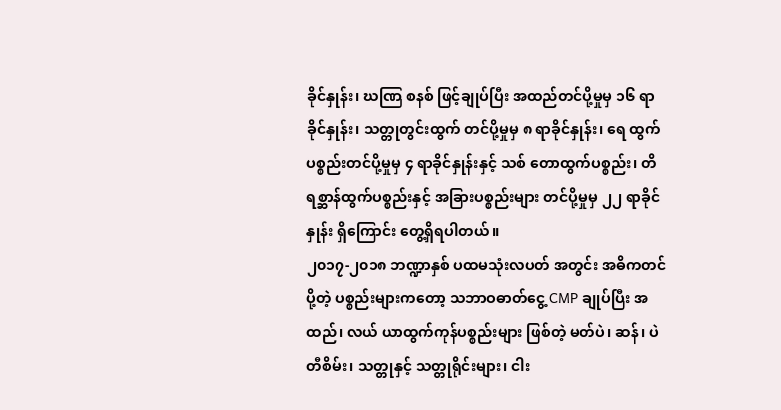ခိုင်နှုန်း၊ ဃဏြ စနစ် ဖြင့်ချုပ်ပြီး အထည်တင်ပို့မှုမှ ၁၆ ရာခိုင်နှုန်း၊ သတ္တုတွင်းထွက် တင်ပို့မှုမှ ၈ ရာခိုင်နှုန်း၊ ရေ ထွက်ပစ္စည်းတင်ပို့မှုမှ ၄ ရာခိုင်နှုန်းနှင့် သစ် တောထွက်ပစ္စည်း၊ တိရစ္ဆာန်ထွက်ပစ္စည်းနှင့် အခြားပစ္စည်းများ တင်ပို့မှုမှ ၂၂ ရာခိုင်နှုန်း ရှိကြောင်း တွေ့ရှိရပါတယ်။
၂၀၁၇-၂၀၁၈ ဘဏ္ဍာနှစ် ပထမသုံးလပတ် အတွင်း အဓိကတင်ပို့တဲ့ ပစ္စည်းများကတော့ သဘာဝဓာတ်ငွေ့ CMP ချုပ်ပြီး အထည်၊ လယ် ယာထွက်ကုန်ပစ္စည်းများ ဖြစ်တဲ့ မတ်ပဲ၊ ဆန်၊ ပဲတီစိမ်း၊ သတ္တုနှင့် သတ္တုရိုင်းများ၊ ငါး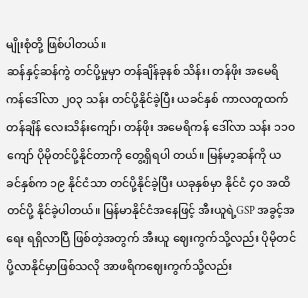မျိုးစုံတို့ ဖြစ်ပါတယ်။
ဆန်နှင့်ဆန်ကွဲ တင်ပို့မှုမှာ တန်ချိန်ခုနစ် သိန်း၊ တန်ဖိုး အမေရိကန်ဒေါ်လာ ၂၀၃ သန်း တင်ပို့နိုင်ခဲ့ပြီး ယခင်နှစ် ကာလတူထက် တန်ချိန် လေးသိန်းကျော်၊ တန်ဖိုး အမေရိကန် ဒေါ်လာ သန်း ၁၁၀ ကျော် ပိုမိုတင်ပို့နိုင်တာကို တွေ့ရှိရပါ တယ်။ မြန်မာ့ဆန်ကို ယခင်နှစ်က ၁၉ နိုင်ငံသာ တင်ပို့နိုင်ခဲ့ပြီး ယခုနှစ်မှာ နိုင်ငံ ၄၀ အထိ တင်ပို့ နိုင်ခဲ့ပါတယ်။ မြန်မာနိုင်ငံအနေဖြင့် အီးယူရဲ့GSP အခွင့်အရေး ရရှိလာပြီ ဖြစ်တဲ့အတွက် အီးယူ ဈေးကွက်သို့လည်း ပိုမိုတင်ပို့လာနိုင်မှာဖြစ်သလို အာဖရိကဈေးကွက်သို့လည်း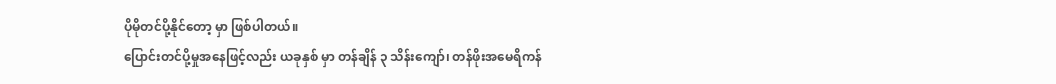ပိုမိုတင်ပို့နိုင်တော့ မှာ ဖြစ်ပါတယ်။
ပြောင်းတင်ပို့မှုအနေဖြင့်လည်း ယခုနှစ် မှာ တန်ချိန် ၃ သိန်းကျော်၊ တန်ဖိုးအမေရိကန်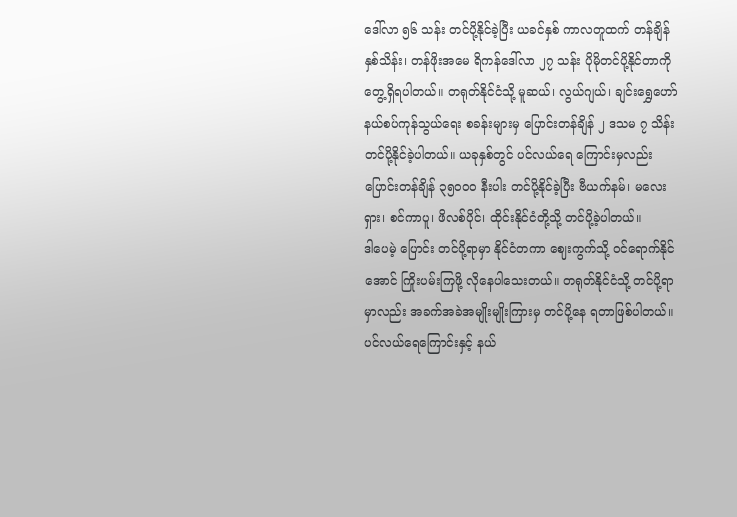ဒေါ်လာ ၅၆ သန်း တင်ပို့နိုင်ခဲ့ပြီး ယခင်နှစ် ကာလတူထက် တန်ချိန် နှစ်သိန်း၊ တန်ဖိုးအမေ ရိကန်ဒေါ်လာ ၂၇ သန်း ပိုမိုတင်ပို့နိုင်တာကို တွေ့ရှိရပါတယ်။ တရုတ်နိုင်ငံသို့ မူဆယ်၊ လွယ်ဂျယ်၊ ချင်းရွှေဟော် နယ်စပ်ကုန်သွယ်ရေး စခန်းများမှ ပြောင်းတန်ချိန် ၂ ဒသမ ၇ သိန်း တင်ပို့နိုင်ခဲ့ပါတယ်။ ယခုနှစ်တွင် ပင်လယ်ရေ ကြောင်းမှလည်း ပြောင်းတန်ချိန် ၃၅၀၀၀ နီးပါး တင်ပို့နိုင်ခဲ့ပြီး ဗီယက်နမ်၊ မလေးရှား၊ စင်ကာပူ၊ ဖိလစ်ပိုင်၊ ထိုင်းနိုင်ငံတို့သို့ တင်ပို့ခဲ့ပါတယ်။
ဒါပေမဲ့ ပြောင်း တင်ပို့ရာမှာ နိုင်ငံတကာ ဈေးကွက်သို့ ဝင်ရောက်နိုင်အောင် ကြိုးပမ်းကြဖို့ လိုနေပါသေးတယ်။ တရုတ်နိုင်ငံသို့ တင်ပို့ရာ မှာလည်း အခက်အခဲအမျိုးမျိုးကြားမှ တင်ပို့နေ ရတာဖြစ်ပါတယ်။ ပင်လယ်ရေကြောင်းနှင့် နယ်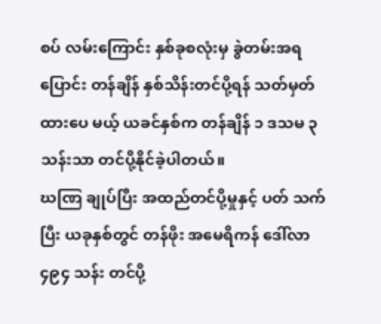စပ် လမ်းကြောင်း နှစ်ခုစလုံးမှ ခွဲတမ်းအရ ပြောင်း တန်ချိန် နှစ်သိန်းတင်ပို့ရန် သတ်မှတ်ထားပေ မယ့် ယခင်နှစ်က တန်ချိန် ၁ ဒသမ ၃သန်းသာ တင်ပို့နိုင်ခဲ့ပါတယ်။
ဃဏြ ချုပ်ပြီး အထည်တင်ပို့မှုနှင့် ပတ် သက်ပြီး ယခုနှစ်တွင် တန်ဖိုး အမေရိကန် ဒေါ်လာ ၄၉၄ သန်း တင်ပို့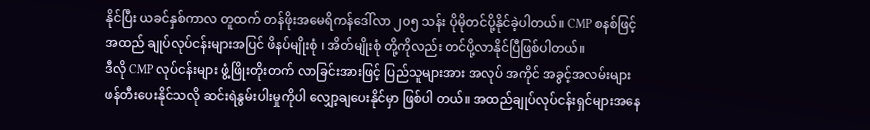နိုင်ပြီး ယခင်နှစ်ကာလ တူထက် တန်ဖိုးအမေရိကန်ဒေါ်လာ ၂၀၅ သန်း ပိုမိုတင်ပို့နိုင်ခဲ့ပါတယ်။ CMP စနစ်ဖြင့် အထည် ချုပ်လုပ်ငန်းများအပြင် ဖိနပ်မျိုးစုံ ၊ အိတ်မျိုးစုံ တို့ကိုလည်း တင်ပို့လာနိုင်ပြီဖြစ်ပါတယ်။
ဒီလို CMP လုပ်ငန်းများ ဖွံ့ဖြိုးတိုးတက် လာခြင်းအားဖြင့် ပြည်သူများအား အလုပ် အကိုင် အခွင့်အလမ်းများ ဖန်တီးပေးနိုင်သလို ဆင်းရဲနွမ်းပါးမှုကိုပါ လျှော့ချပေးနိုင်မှာ ဖြစ်ပါ တယ်။ အထည်ချုပ်လုပ်ငန်းရှင်များအနေ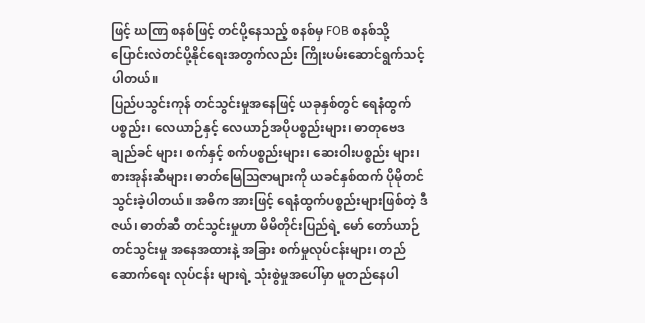ဖြင့် ဃဏြ စနစ်ဖြင့် တင်ပို့နေသည့် စနစ်မှ FOB စနစ်သို့ ပြောင်းလဲတင်ပို့နိုင်ရေးအတွက်လည်း ကြိုးပမ်းဆောင်ရွက်သင့်ပါတယ်။
ပြည်ပသွင်းကုန် တင်သွင်းမှုအနေဖြင့် ယခုနှစ်တွင် ရေနံထွက်ပစ္စည်း၊ လေယာဉ်နှင့် လေယာဉ်အပိုပစ္စည်းများ၊ ဓာတုဗေဒ ချည်ခင် များ၊ စက်နှင့် စက်ပစ္စည်းများ၊ ဆေးဝါးပစ္စည်း များ၊ စားအုန်းဆီများ၊ ဓာတ်မြေသြဇာများကို ယခင်နှစ်ထက် ပိုမိုတင်သွင်းခဲ့ပါတယ်။ အဓိက အားဖြင့် ရေနံထွက်ပစ္စည်းများဖြစ်တဲ့ ဒီဇယ်၊ ဓာတ်ဆီ တင်သွင်းမှုဟာ မိမိတိုင်းပြည်ရဲ့ မော် တော်ယာဉ်တင်သွင်းမှု အနေအထားနဲ့ အခြား စက်မှုလုပ်ငန်းများ၊ တည်ဆောက်ရေး လုပ်ငန်း များရဲ့ သုံးစွဲမှုအပေါ်မှာ မူတည်နေပါ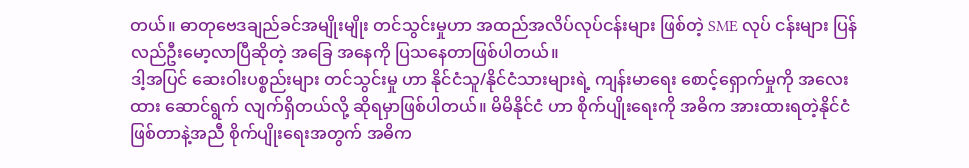တယ်။ ဓာတုဗေဒချည်ခင်အမျိုးမျိုး တင်သွင်းမှုဟာ အထည်အလိပ်လုပ်ငန်းများ ဖြစ်တဲ့ SME လုပ် ငန်းများ ပြန်လည်ဦးမော့လာပြီဆိုတဲ့ အခြေ အနေကို ပြသနေတာဖြစ်ပါတယ်။
ဒါ့အပြင် ဆေးဝါးပစ္စည်းများ တင်သွင်းမှု ဟာ နိုင်ငံသူ/နိုင်ငံသားများရဲ့ ကျန်းမာရေး စောင့်ရှောက်မှုကို အလေးထား ဆောင်ရွက် လျက်ရှိတယ်လို့ ဆိုရမှာဖြစ်ပါတယ်။ မိမိနိုင်ငံ ဟာ စိုက်ပျိုးရေးကို အဓိက အားထားရတဲ့နိုင်ငံ ဖြစ်တာနဲ့အညီ စိုက်ပျိုးရေးအတွက် အဓိက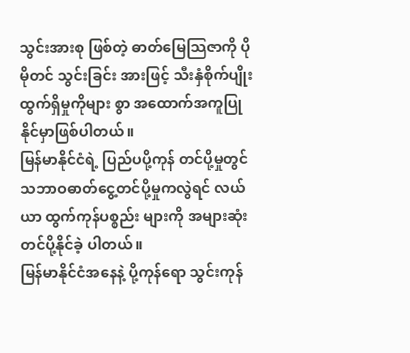သွင်းအားစု ဖြစ်တဲ့ ဓာတ်မြေသြဇာကို ပိုမိုတင် သွင်းခြင်း အားဖြင့် သီးနှံစိုက်ပျိုးထွက်ရှိမှုကိုများ စွာ အထောက်အကူပြုနိုင်မှာဖြစ်ပါတယ်။
မြန်မာနိုင်ငံရဲ့ ပြည်ပပို့ကုန် တင်ပို့မှုတွင် သဘာဝဓာတ်ငွေ့တင်ပို့မှုကလွဲရင် လယ်ယာ ထွက်ကုန်ပစ္စည်း များကို အများဆုံး တင်ပို့နိုင်ခဲ့ ပါတယ်။
မြန်မာနိုင်ငံအနေနဲ့ ပို့ကုန်ရော သွင်းကုန်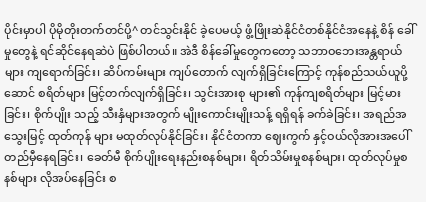ပိုင်းမှာပါ ပိုမိုတိုးတက်တင်ပို့^ တင်သွင်းနိုင် ခဲ့ပေမယ့် ဖွံ့ဖြိုးဆဲနိုင်ငံတစ်နိုင်ငံအနေနဲ့ စိန် ခေါ်မှုတွေနဲ့ ရင်ဆိုင်နေရဆဲပဲ ဖြစ်ပါတယ်။ အဲဒီ စိန်ခေါ်မှုတွေကတော့ သဘာဝဘေးအန္တရာယ် များ ကျရောက်ခြင်း၊ ဆိပ်ကမ်းများ ကျပ်တောက် လျက်ရှိခြင်းကြောင့် ကုန်စည်သယ်ယူပို့ဆောင် စရိတ်များ မြင့်တက်လျက်ရှိခြင်း၊ သွင်းအားစု များ၏ ကုန်ကျစရိတ်များ မြင့်မားခြင်း၊ စိုက်ပျိုး သည့် သီးနှံများအတွက် မျိုးကောင်းမျိုးသန့် ရရှိရန် ခက်ခဲခြင်း၊ အရည်အသွေးမြင့် ထုတ်ကုန် များ မထုတ်လုပ်နိုင်ခြင်း၊ နိုင်ငံတကာ ဈေးကွက် နှင့်ဝယ်လိုအားအပေါ် တည်မှီနေရခြင်း၊ ခေတ်မီ စိုက်ပျိုးရေးနည်းစနစ်များ၊ ရိတ်သိမ်းမှုစနစ်များ၊ ထုတ်လုပ်မှုစနစ်များ လိုအပ်နေခြင်း စ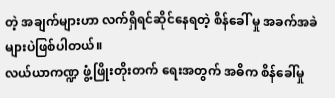တဲ့ အချက်များဟာ လက်ရှိရင်ဆိုင်နေရတဲ့ စိန်ခေါ် မှု အခက်အခဲများပဲဖြစ်ပါတယ်။
လယ်ယာကဏ္ဍ ဖွံ့ဖြိုးတိုးတက် ရေးအတွက် အဓိက စိန်ခေါ်မှု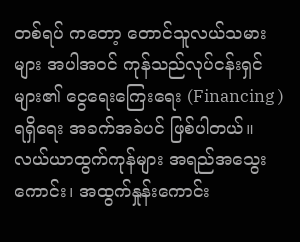တစ်ရပ် ကတော့ တောင်သူလယ်သမားများ အပါအဝင် ကုန်သည်လုပ်ငန်းရှင် များ၏ ငွေရေးကြေးရေး (Financing ) ရရှိရေး အခက်အခဲပင် ဖြစ်ပါတယ်။ လယ်ယာထွက်ကုန်များ အရည်အသွေး ကောင်း၊ အထွက်နှုန်းကောင်း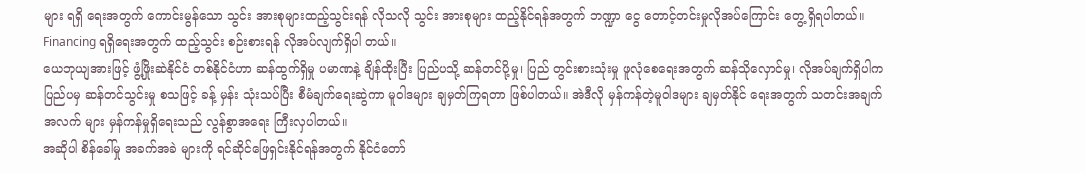များ ရရှိ ရေးအတွက် ကောင်းမွန်သော သွင်း အားစုများထည့်သွင်းရန် လိုသလို သွင်း အားစုများ ထည့်နိုင်ရန်အတွက် ဘဏ္ဍာ ငွေ တောင့်တင်းမှုလိုအပ်ကြောင်း တွေ့ ရှိရပါတယ်။ Financing ရရှိရေးအတွက် ထည့်သွင်း စဉ်းစားရန် လိုအပ်လျက်ရှိပါ တယ်။
ယေဘုယျအားဖြင့် ဖွံ့ဖြိုးဆဲနိုင်ငံ တစ်နိုင်ငံဟာ ဆန်ထွက်ရှိမှု ပမာဏနဲ့ ချိန်ထိုးပြီး ပြည်ပသို့ ဆန်တင်ပို့မှု၊ ပြည် တွင်းစားသုံးမှု ဖူလုံစေရေးအတွက် ဆန်သိုလှောင်မှု၊ လိုအပ်ချက်ရှိပါက ပြည်ပမှ ဆန်တင်သွင်းမှု စသဖြင့် ခန့် မှန်း သုံးသပ်ပြီး စီမံချက်ရေးဆွဲကာ မူဝါဒများ ချမှတ်ကြရတာ ဖြစ်ပါတယ်။ အဲဒီလို မှန်ကန်တဲ့မူဝါဒများ ချမှတ်နိုင် ရေးအတွက် သတင်းအချက်အလက် များ မှန်ကန်မှုရှိရေးသည် လွန်စွာအရေး ကြီးလှပါတယ်။
အဆိုပါ စိန်ခေါ်မှု အခက်အခဲ များကို ရင်ဆိုင်ဖြေရှင်းနိုင်ရန်အတွက် နိုင်ငံတော်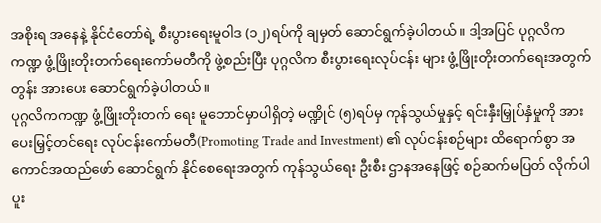အစိုးရ အနေနဲ့ နိုင်ငံတော်ရဲ့ စီးပွားရေးမူဝါဒ (၁၂)ရပ်ကို ချမှတ် ဆောင်ရွက်ခဲ့ပါတယ်။ ဒါ့အပြင် ပုဂ္ဂလိက ကဏ္ဍ ဖွံ့ဖြိုးတိုးတက်ရေးကော်မတီကို ဖွဲ့စည်းပြီး ပုဂ္ဂလိက စီးပွားရေးလုပ်ငန်း များ ဖွံ့ဖြိုးတိုးတက်ရေးအတွက် တွန်း အားပေး ဆောင်ရွက်ခဲ့ပါတယ်။
ပုဂ္ဂလိကကဏ္ဍ ဖွံ့ဖြိုးတိုးတက် ရေး မူဘောင်မှာပါရှိတဲ့ မဏ္ဍိုင် (၅)ရပ်မှ ကုန်သွယ်မှုနှင့် ရင်းနှီးမြှုပ်နှံမှုကို အား ပေးမြှင့်တင်ရေး လုပ်ငန်းကော်မတီ(Promoting Trade and Investment) ၏ လုပ်ငန်းစဉ်များ ထိရောက်စွာ အကောင်အထည်ဖော် ဆောင်ရွက် နိုင်စေရေးအတွက် ကုန်သွယ်ရေး ဦးစီး ဌာနအနေဖြင့် စဉ်ဆက်မပြတ် လိုက်ပါ ပူး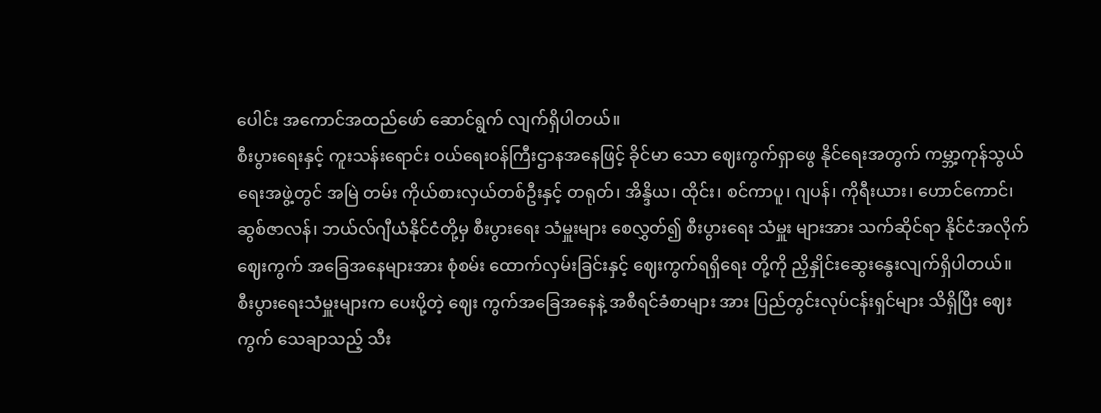ပေါင်း အကောင်အထည်ဖော် ဆောင်ရွက် လျက်ရှိပါတယ်။
စီးပွားရေးနှင့် ကူးသန်းရောင်း ဝယ်ရေးဝန်ကြီးဌာနအနေဖြင့် ခိုင်မာ သော ဈေးကွက်ရှာဖွေ နိုင်ရေးအတွက် ကမ္ဘာ့ကုန်သွယ်ရေးအဖွဲ့တွင် အမြဲ တမ်း ကိုယ်စားလှယ်တစ်ဦးနှင့် တရုတ်၊ အိန္ဒိယ၊ ထိုင်း၊ စင်ကာပူ၊ ဂျပန်၊ ကိုရီးယား၊ ဟောင်ကောင်၊ ဆွစ်ဇာလန်၊ ဘယ်လ်ဂျီယံနိုင်ငံတို့မှ စီးပွားရေး သံမှူးများ စေလွှတ်၍ စီးပွားရေး သံမှူး များအား သက်ဆိုင်ရာ နိုင်ငံအလိုက် ဈေးကွက် အခြေအနေများအား စုံစမ်း ထောက်လှမ်းခြင်းနှင့် ဈေးကွက်ရရှိရေး တို့ကို ညှိနှိုင်းဆွေးနွေးလျက်ရှိပါတယ်။ စီးပွားရေးသံမှူးများက ပေးပို့တဲ့ ဈေး ကွက်အခြေအနေနဲ့ အစီရင်ခံစာများ အား ပြည်တွင်းလုပ်ငန်းရှင်များ သိရှိပြီး ဈေးကွက် သေချာသည့် သီး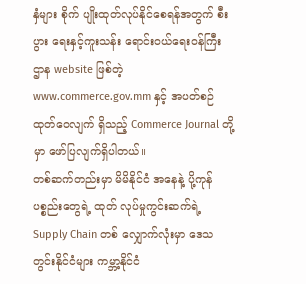နှံများ စိုက် ပျိုးထုတ်လုပ်နိုင်စေရန်အတွက် စီးပွား ရေးနှင့်ကူးသန်း ရောင်းဝယ်ရေးဝန်ကြီး ဌာန website ဖြစ်တဲ့www.commerce.gov.mm နှင့် အပတ်စဉ် ထုတ်ဝေလျက် ရှိသည့် Commerce Journal တို့မှာ ဖော်ပြလျက်ရှိပါတယ်။
တစ်ဆက်တည်းမှာ မိမိနိုင်ငံ အနေနဲ့ ပို့ကုန်ပစ္စည်းတွေရဲ့ ထုတ် လုပ်မှုကွင်းဆက်ရဲ့ Supply Chain တစ် လျှောက်လုံးမှာ ဒေသတွင်းနိုင်ငံများ ကမ္ဘာ့နိုင်ငံ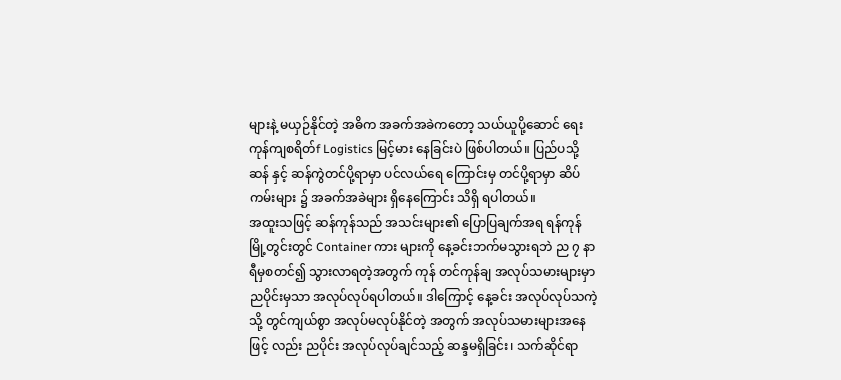များနဲ့ မယှဉ်နိုင်တဲ့ အဓိက အခက်အခဲကတော့ သယ်ယူပို့ဆောင် ရေး ကုန်ကျစရိတ်f Logistics မြင့်မား နေခြင်းပဲ ဖြစ်ပါတယ်။ ပြည်ပသို့ ဆန် နှင့် ဆန်ကွဲတင်ပို့ရာမှာ ပင်လယ်ရေ ကြောင်းမှ တင်ပို့ရာမှာ ဆိပ်ကမ်းများ ၌ အခက်အခဲများ ရှိနေကြောင်း သိရှိ ရပါတယ်။
အထူးသဖြင့် ဆန်ကုန်သည် အသင်းများ၏ ပြောပြချက်အရ ရန်ကုန်မြို့တွင်းတွင် Container ကား များကို နေ့ခင်းဘက်မသွားရဘဲ ည ၇ နာရီမှစတင်၍ သွားလာရတဲ့အတွက် ကုန် တင်ကုန်ချ အလုပ်သမားများမှာ ညပိုင်းမှသာ အလုပ်လုပ်ရပါတယ်။ ဒါကြောင့် နေ့ခင်း အလုပ်လုပ်သကဲ့သို့ တွင်ကျယ်စွာ အလုပ်မလုပ်နိုင်တဲ့ အတွက် အလုပ်သမားများအနေဖြင့် လည်း ညပိုင်း အလုပ်လုပ်ချင်သည့် ဆန္ဒမရှိခြင်း၊ သက်ဆိုင်ရာ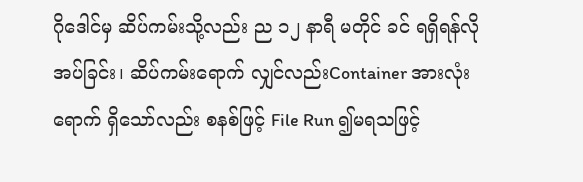ဂိုဒေါင်မှ ဆိပ်ကမ်းသို့လည်း ည ၁၂ နာရီ မတိုင် ခင် ရရှိရန်လိုအပ်ခြင်း၊ ဆိပ်ကမ်းရောက် လျှင်လည်းContainer အားလုံး ရောက် ရှိသော်လည်း စနစ်ဖြင့် File Run ၍မရသဖြင့်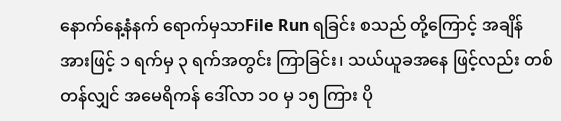နောက်နေ့နံနက် ရောက်မှသာFile Run ရခြင်း စသည် တို့ကြောင့် အချိန်အားဖြင့် ၁ ရက်မှ ၃ ရက်အတွင်း ကြာခြင်း၊ သယ်ယူခအနေ ဖြင့်လည်း တစ်တန်လျှင် အမေရိကန် ဒေါ်လာ ၁၀ မှ ၁၅ ကြား ပို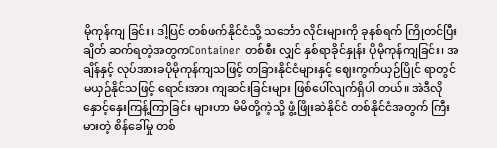မိုကုန်ကျ ခြင်း၊ ဒါ့ပြင် တစ်ဖက်နိုင်ငံသို့ သင်္ဘော လိုင်းများကို ခုနစ်ရက် ကြိုတင်ပြီး ချိတ် ဆက်ရတဲ့အတွကContainer တစ်စီး လျှင် နှစ်ရာခိုင်နှုန်း ပိုမိုကုန်ကျခြင်း၊ အချိန်နှင့် လုပ်အားခပိုမိုကုန်ကျသဖြင့် တခြားနိုင်ငံများနှင့် ဈေးကွက်ယှဉ်ပြိုင် ရာတွင် မယှဉ်နိုင်သဖြင့် ရောင်းအား ကျဆင်းခြင်းများ ဖြစ်ပေါ်လျက်ရှိပါ တယ်။ အဲဒီလို နှောင့်နှေးကြန့်ကြာခြင်း များဟာ မိမိတို့ကဲ့သို့ ဖွံ့ဖြိုးဆဲနိုင်ငံ တစ်နိုင်ငံအတွက် ကြီးမားတဲ့ စိန်ခေါ်မှု တစ်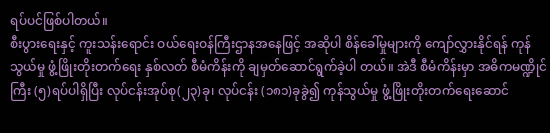ရပ်ပင်ဖြစ်ပါတယ်။
စီးပွားရေးနှင့် ကူးသန်းရောင်း ဝယ်ရေးဝန်ကြီးဌာနအနေဖြင့် အဆိုပါ စိန်ခေါ်မှုများကို ကျော်လွှားနိုင်ရန် ကုန် သွယ်မှု ဖွံ့ဖြိုးတိုးတက်ရေး နှစ်လတ် စီမံကိန်းကို ချမှတ်ဆောင်ရွက်ခဲ့ပါ တယ်။ အဲဒီ စီမံကိန်းမှာ အဓိကမဏ္ဍိုင် ကြီး (၅)ရပ်ပါရှိပြီး လုပ်ငန်းအုပ်စု(၂၃)ခု၊ လုပ်ငန်း (၁၈၁)ခုခွဲ၍ ကုန်သွယ်မှု ဖွံ့ဖြိုးတိုးတက်ရေးဆောင်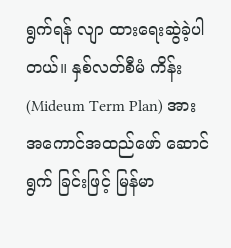ရွက်ရန် လျာ ထားရေးဆွဲခဲ့ပါတယ်။ နှစ်လတ်စီမံ ကိန်း (Mideum Term Plan) အား အကောင်အထည်ဖော် ဆောင်ရွက် ခြင်းဖြင့် မြန်မာ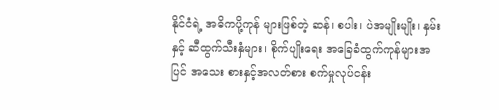နိုင်ငံရဲ့ အဓိကပို့ကုန် များဖြစ်တဲ့ ဆန်၊ စပါး၊ ပဲအမျိုးမျိုး၊ နှမ်း နှင့် ဆီထွက်သီးနှံများ၊ စိုက်ပျိုးရေး အခြေခံထွက်ကုန်များအပြင် အသေး စားနှင့်အလတ်စား စက်မှုလုပ်ငန်း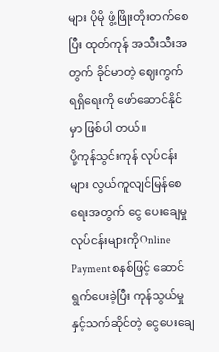များ ပိုမို ဖွံ့ဖြိုးတိုးတက်စေပြီး ထုတ်ကုန် အသီးသီးအတွက် ခိုင်မာတဲ့ ဈေးကွက် ရရှိရေးကို ဖော်ဆောင်နိုင်မှာ ဖြစ်ပါ တယ်။
ပို့ကုန်သွင်းကုန် လုပ်ငန်းများ လွယ်ကူလျင်မြန်စေရေးအတွက် ငွေ ပေးချေမှုလုပ်ငန်းများကိုOnline Payment စနစ်ဖြင့် ဆောင်ရွက်ပေးခဲ့ပြီး ကုန်သွယ်မှုနှင့်သက်ဆိုင်တဲ့ ငွေပေးချေ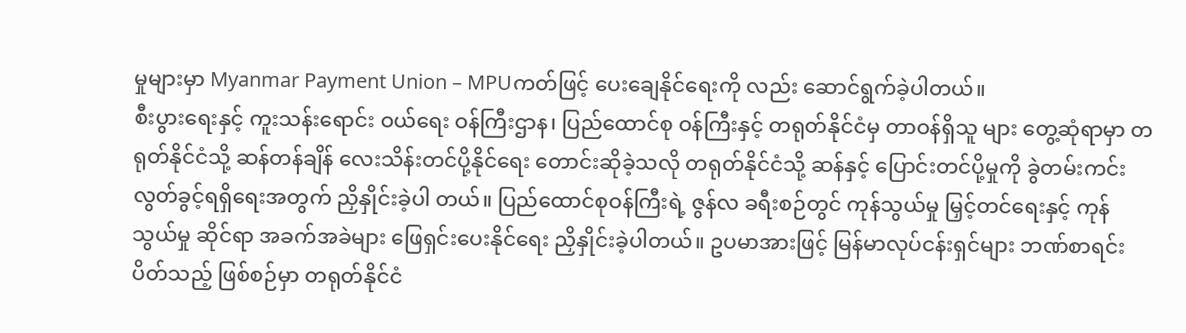မှုများမှာ Myanmar Payment Union – MPUကတ်ဖြင့် ပေးချေနိုင်ရေးကို လည်း ဆောင်ရွက်ခဲ့ပါတယ်။
စီးပွားရေးနှင့် ကူးသန်းရောင်း ဝယ်ရေး ဝန်ကြီးဌာန၊ ပြည်ထောင်စု ဝန်ကြီးနှင့် တရုတ်နိုင်ငံမှ တာဝန်ရှိသူ များ တွေ့ဆုံရာမှာ တရုတ်နိုင်ငံသို့ ဆန်တန်ချိန် လေးသိန်းတင်ပို့နိုင်ရေး တောင်းဆိုခဲ့သလို တရုတ်နိုင်ငံသို့ ဆန်နှင့် ပြောင်းတင်ပို့မှုကို ခွဲတမ်းကင်း လွတ်ခွင့်ရရှိရေးအတွက် ညှိနှိုင်းခဲ့ပါ တယ်။ ပြည်ထောင်စုဝန်ကြီးရဲ့ ဇွန်လ ခရီးစဉ်တွင် ကုန်သွယ်မှု မြှင့်တင်ရေးနှင့် ကုန်သွယ်မှု ဆိုင်ရာ အခက်အခဲများ ဖြေရှင်းပေးနိုင်ရေး ညှိနှိုင်းခဲ့ပါတယ်။ ဥပမာအားဖြင့် မြန်မာလုပ်ငန်းရှင်များ ဘဏ်စာရင်းပိတ်သည့် ဖြစ်စဉ်မှာ တရုတ်နိုင်ငံ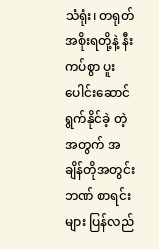သံရုံး၊ တရုတ်အစိုးရတို့နဲ့ နီးကပ်စွာ ပူးပေါင်းဆောင်ရွက်နိုင်ခဲ့ တဲ့အတွက် အချိန်တိုအတွင်း ဘဏ် စာရင်းများ ပြန်လည်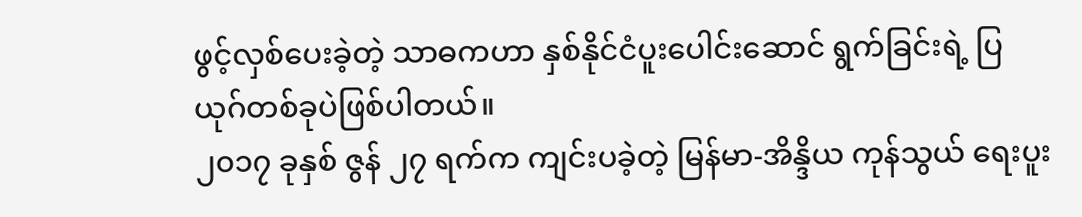ဖွင့်လှစ်ပေးခဲ့တဲ့ သာဓကဟာ နှစ်နိုင်ငံပူးပေါင်းဆောင် ရွက်ခြင်းရဲ့ ပြယုဂ်တစ်ခုပဲဖြစ်ပါတယ်။
၂၀၁၇ ခုနှစ် ဇွန် ၂၇ ရက်က ကျင်းပခဲ့တဲ့ မြန်မာ-အိန္ဒိယ ကုန်သွယ် ရေးပူး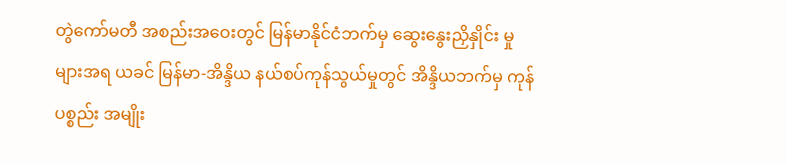တွဲကော်မတီ အစည်းအဝေးတွင် မြန်မာနိုင်ငံဘက်မှ ဆွေးနွေးညှိနှိုင်း မှုများအရ ယခင် မြန်မာ-အိန္ဒိယ နယ်စပ်ကုန်သွယ်မှုတွင် အိန္ဒိယဘက်မှ ကုန်ပစ္စည်း အမျိုး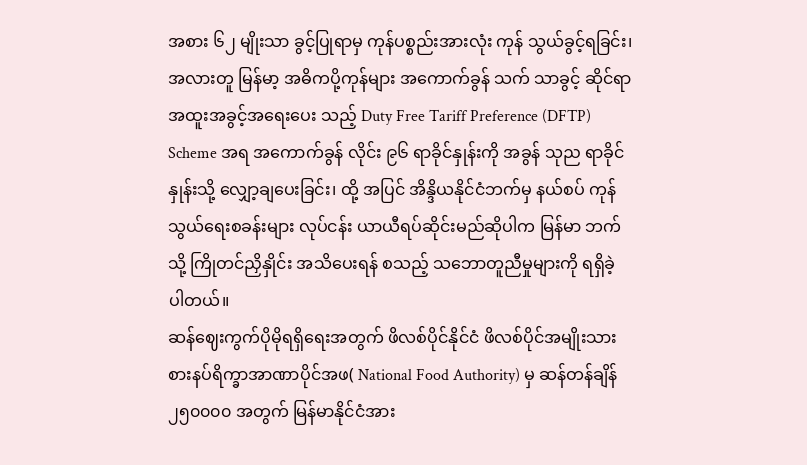အစား ၆၂ မျိုးသာ ခွင့်ပြုရာမှ ကုန်ပစ္စည်းအားလုံး ကုန် သွယ်ခွင့်ရခြင်း၊ အလားတူ မြန်မာ့ အဓိကပို့ကုန်များ အကောက်ခွန် သက် သာခွင့် ဆိုင်ရာ အထူးအခွင့်အရေးပေး သည့် Duty Free Tariff Preference (DFTP) Scheme အရ အကောက်ခွန် လိုင်း ၉၆ ရာခိုင်နှုန်းကို အခွန် သုည ရာခိုင်နှုန်းသို့ လျှော့ချပေးခြင်း၊ ထို့ အပြင် အိန္ဒိယနိုင်ငံဘက်မှ နယ်စပ် ကုန်သွယ်ရေးစခန်းများ လုပ်ငန်း ယာယီရပ်ဆိုင်းမည်ဆိုပါက မြန်မာ ဘက်သို့ ကြိုတင်ညှိနှိုင်း အသိပေးရန် စသည့် သဘောတူညီမှုများကို ရရှိခဲ့ ပါတယ်။
ဆန်ဈေးကွက်ပိုမိုရရှိရေးအတွက် ဖိလစ်ပိုင်နိုင်ငံ ဖိလစ်ပိုင်အမျိုးသား စားနပ်ရိက္ခာအာဏာပိုင်အဖ( National Food Authority) မှ ဆန်တန်ချိန် ၂၅၀၀၀၀ အတွက် မြန်မာနိုင်ငံအား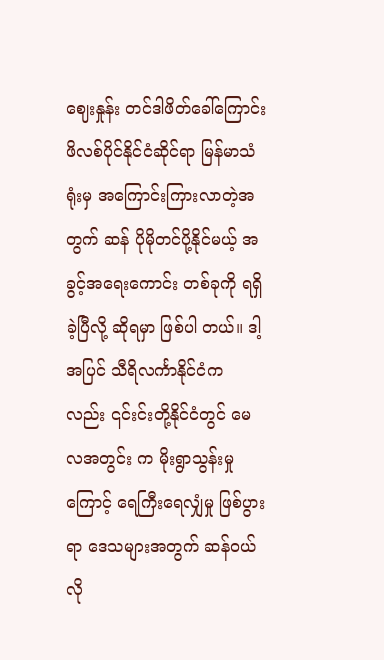ဈေးနှုန်း တင်ဒါဖိတ်ခေါ်ကြောင်း ဖိလစ်ပိုင်နိုင်ငံဆိုင်ရာ မြန်မာသံရုံးမှ အကြောင်းကြားလာတဲ့အတွက် ဆန် ပိုမိုတင်ပို့နိုင်မယ့် အခွင့်အရေးကောင်း တစ်ခုကို ရရှိခဲ့ပြီလို့ ဆိုရမှာ ဖြစ်ပါ တယ်။ ဒါ့အပြင် သီရိလင်္ကာနိုင်ငံက လည်း ၎င်းင်းတို့နိုင်ငံတွင် မေလအတွင်း က မိုးရွာသွန်းမှုကြောင့် ရေကြီးရေလျှံမှု ဖြစ်ပွားရာ ဒေသများအတွက် ဆန်ဝယ် လို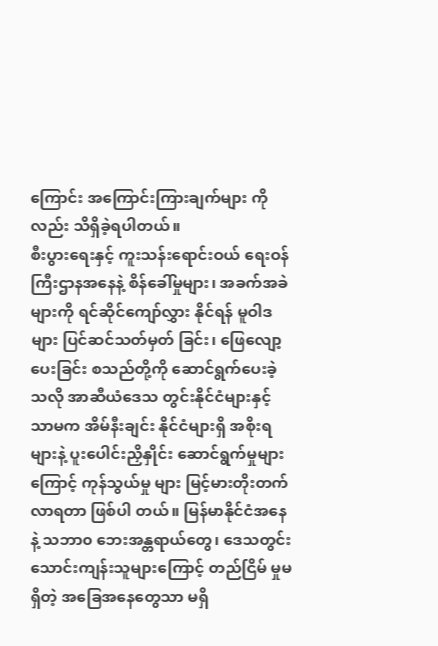ကြောင်း အကြောင်းကြားချက်များ ကိုလည်း သိရှိခဲ့ရပါတယ်။
စီးပွားရေးနှင့် ကူးသန်းရောင်းဝယ် ရေးဝန်ကြီးဌာနအနေနဲ့ စိန်ခေါ်မှုများ၊ အခက်အခဲများကို ရင်ဆိုင်ကျော်လွှား နိုင်ရန် မူဝါဒများ ပြင်ဆင်သတ်မှတ် ခြင်း၊ ဖြေလျော့ပေးခြင်း စသည်တို့ကို ဆောင်ရွက်ပေးခဲ့သလို အာဆီယံဒေသ တွင်းနိုင်ငံများနှင့်သာမက အိမ်နီးချင်း နိုင်ငံများရှိ အစိုးရများနဲ့ ပူးပေါင်းညှိနှိုင်း ဆောင်ရွက်မှုများကြောင့် ကုန်သွယ်မှု များ မြင့်မားတိုးတက်လာရတာ ဖြစ်ပါ တယ်။ မြန်မာနိုင်ငံအနေနဲ့ သဘာ၀ ဘေးအန္တရာယ်တွေ၊ ဒေသတွင်း သောင်းကျန်းသူများကြောင့် တည်ငြိမ် မှုမရှိတဲ့ အခြေအနေတွေသာ မရှိ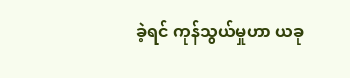ခဲ့ရင် ကုန်သွယ်မှုဟာ ယခု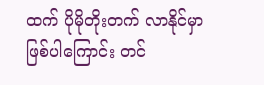ထက် ပိုမိုတိုးတက် လာနိုင်မှာ ဖြစ်ပါကြောင်း တင်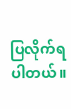ပြလိုက်ရ ပါတယ်။